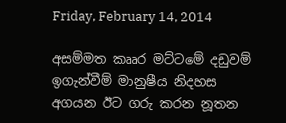Friday, February 14, 2014

අසම්මත කෲර මට්ටමේ දඩුවම් ඉගැන්වීම් මානුෂීය නිදහස අගයන ඊට ගරු කරන නූතන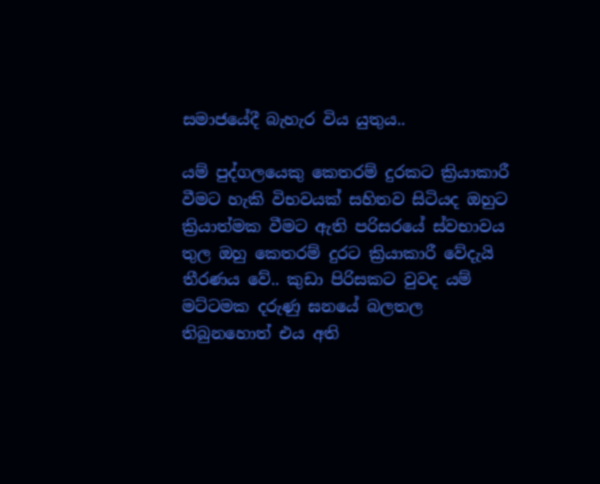සමාජයේදී බැහැර විය යුතුය..

යම් පුද්ගලයෙකු කෙතරම් දුරකට ක්‍රියාකාරී වීමට හැකි විභවයක් සහිතව සිටියද ඔහුට ක්‍රියාත්මක වීමට ඇති පරිසරයේ ස්වභාවය තුල ඔහු කෙතරම් දුරට ක්‍රියාකාරී වේදැයි තීරණය වේ.. කුඩා පිරිසකට වුවද යම් මට්ටමක දරුණු ඝනයේ බලතල තිබුනහොත් එය අති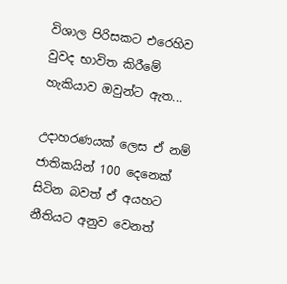විශාල පිරිසකට එරෙහිව වුවද භාවිත කිරීමේ හැකියාව ඔවුන්ට ඇත...

උදාහරණයක් ලෙස ඒ නම් ජාතිකයින් 100 දෙනෙක් සිටින බවත් ඒ අයහට නීතියට අනුව වෙනත්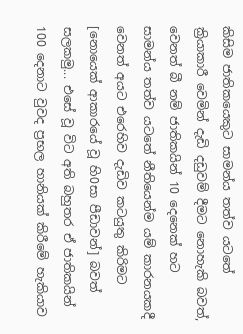කිසිම ජාතිකයෙකුට සාමන්ය තත්ව යටතේ ක්‍රියාකාරී වෙමින් දැඩි දඩුවම් දීමට නොහැකි බවත්, වෙනත් බී නම් ජාතිකයින් 10 දෙනෙක් හට සාමන්ය තත්ව යටතේ නීතියෙන්ම යම් කාරනයකදී වෙනත් අයට එරෙහිව දැඩිව කටයුතු කිරිමට [නොයෙක් ආකාරයේ වූ හි0සා පීඩාවන්] බවත් සලකමු... එසේ වූ විට අති බහුතර ඒ ජාතිකයින් 100 දෙනාට වුවද ප්‍රභල හානියක් කිරීමේ හැකියාව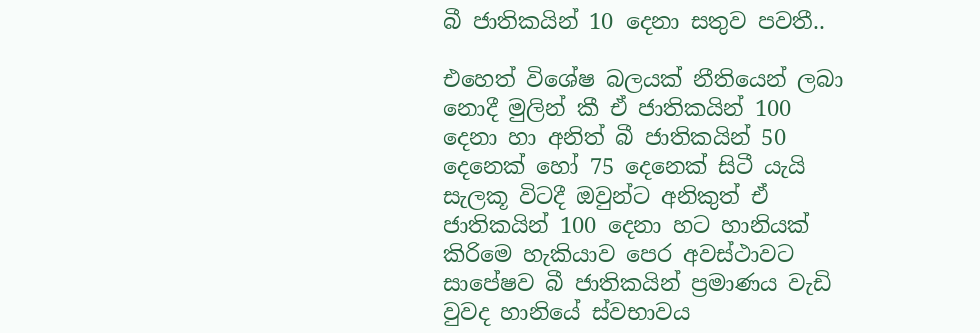බී ජාතිකයින් 10 දෙනා සතුව පවතී..

එහෙත් විශේෂ බලයක් නීතියෙන් ලබා නොදී මුලින් කී ඒ ජාතිකයින් 100 දෙනා හා අනිත් බී ජාතිකයින් 50 දෙනෙක් හෝ 75 දෙනෙක් සිටී යැයි සැලකූ විටදී ඔවුන්ට අනිකුත් ඒ ජාතිකයින් 100 දෙනා හට හානියක් කිරිමෙ හැකියාව පෙර අවස්ථාවට සාපේෂව බී ජාතිකයින් ප්‍රමාණය වැඩි වුවද හානියේ ස්වභාවය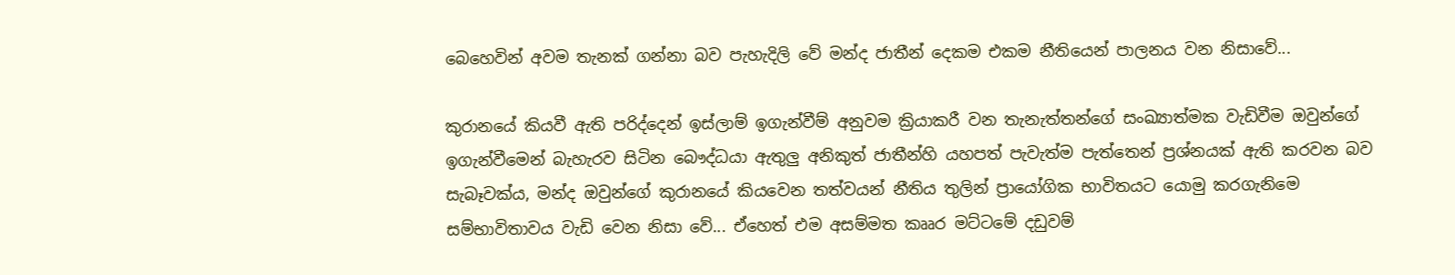බෙහෙවින් අවම තැනක් ගන්නා බව පැහැදිලි වේ මන්ද ජාතීන් දෙකම එකම නීතියෙන් පාලනය වන නිසාවේ...

කුරානයේ කියවී ඇති පරිද්දෙන් ඉස්ලාම් ඉගැන්වීම් අනුවම ක්‍රියාකරී වන තැනැත්තන්ගේ සංඛ්‍යාත්මක වැඩිවීම ඔවුන්ගේ ඉගැන්වීමෙන් බැහැරව සිටින බෞද්ධයා ඇතුලු අනිකුත් ජාතීන්හි යහපත් පැවැත්ම පැත්තෙන් ප්‍රශ්නයක් ඇති කරවන බව සැබෑවක්ය, මන්ද ඔවුන්ගේ කුරානයේ කියවෙන තත්වයන් නීතිය තුලින් ප්‍රායෝගික භාවිතයට යොමු කරගැනිමෙ සම්භාවිතාවය වැඩි වෙන නිසා වේ... ඒහෙත් එම අසම්මත කෲර මට්ටමේ දඩුවම්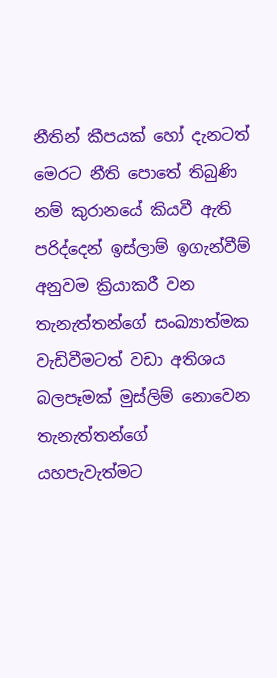නීතින් කීපයක් හෝ දැනටත් මෙරට නීති පොතේ තිබුණි නම් කුරානයේ කියවී ඇති පරිද්දෙන් ඉස්ලාම් ඉගැන්වීම් අනුවම ක්‍රියාකරී වන තැනැත්තන්ගේ සංඛ්‍යාත්මක වැඩිවීමටත් වඩා අතිශය බලපෑමක් මුස්ලිම් නොවෙන තැනැත්තන්ගේ යහපැවැත්මට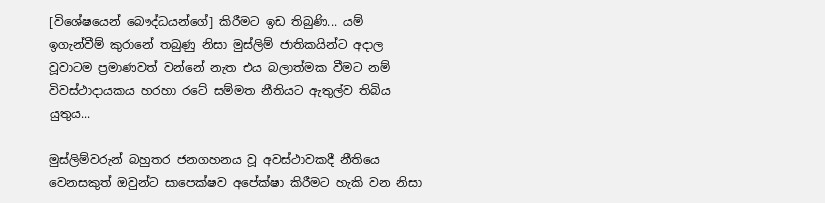[විශේෂයෙන් බෞද්ධයන්ගේ] කිරීමට ඉඩ තිබුණි... යම් ඉගැන්වීම් කුරානේ තබුණු නිසා මුස්ලිම් ජාතිකයින්ට අදාල වූවාටම ප්‍රමාණවත් වන්නේ නැත එය බලාත්මක වීමට නම් විවස්ථාදායකය හරහා රටේ සම්මත නීතියට ඇතුල්ව තිබිය යුතුය...

මුස්ලිම්වරුන් බහුතර ජනගහනය වූ අවස්ථාවකදී නීතියෙ වෙනසකුත් ඔවුන්ට සාපෙක්ෂව අපේක්ෂා කිරීමට හැකි වන නිසා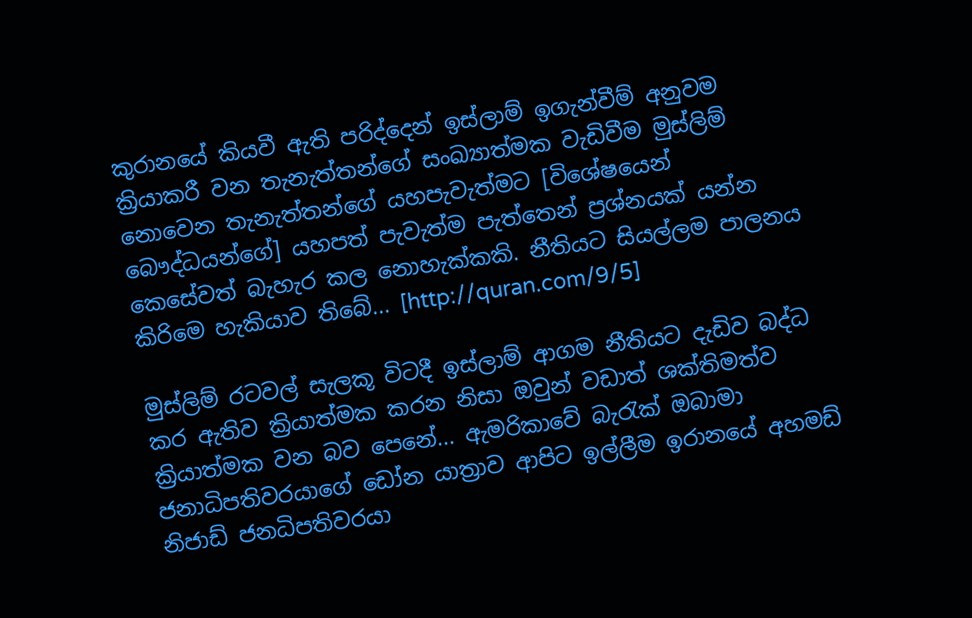කුරානයේ කියවී ඇති පරිද්දෙන් ඉස්ලාම් ඉගැන්වීම් අනුවම ක්‍රියාකරී වන තැනැත්තන්ගේ සංඛ්‍යාත්මක වැඩිවීම මුස්ලිම් නොවෙන තැනැත්තන්ගේ යහපැවැත්මට [විශේෂයෙන් බෞද්ධයන්ගේ] යහපත් පැවැත්ම පැත්තෙන් ප්‍රශ්නයක් යන්න කෙසේවත් බැහැර කල නොහැක්කකි. නීතියට සියල්ලම පාලනය කිරිමෙ හැකියාව තිබේ... [http://quran.com/9/5]

මුස්ලිම් රටවල් සැලකූ විටදී ඉස්ලාම් ආගම නීතියට දැඩිව බද්ධ කර ඇතිව ක්‍රියාත්මක කරන නිසා ඔවුන් වඩාත් ශක්තිමත්ව ක්‍රියාත්මක වන බව පෙනේ... ඇමරිකාවේ බැරැක් ඔබාමා ජනාධිපතිවරයාගේ ඩෝන යාත්‍රාව ආපිට ඉල්ලීම ඉරානයේ අහමඩ් නිජාඩ් ජනධිපතිවරයා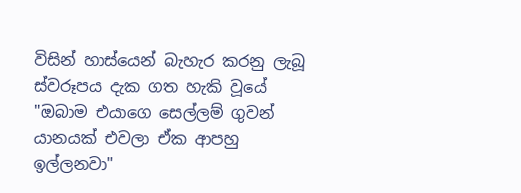විසින් හාස්යෙන් බැහැර කරනු ලැබූ ස්වරූපය දැක ගත හැකි වූයේ "ඔබාම එයාගෙ සෙල්ලම් ගුවන් යානයක් එවලා ඒක ආපහු ඉල්ලනවා"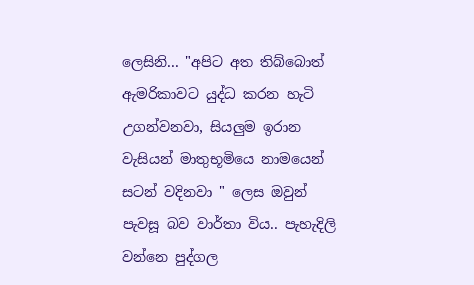ලෙසිනි... "අපිට අත තිබ්බොත් ඇමරිකාවට යුද්ධ කරන හැටි උගන්වනවා, සියලුම ඉරාන වැසියන් මාතුභූමියෙ නාමයෙන් සටන් වදිනවා " ලෙස ඔවුන් පැවසූ බව වාර්තා විය.. පැහැදිලි වන්නෙ පුද්ගල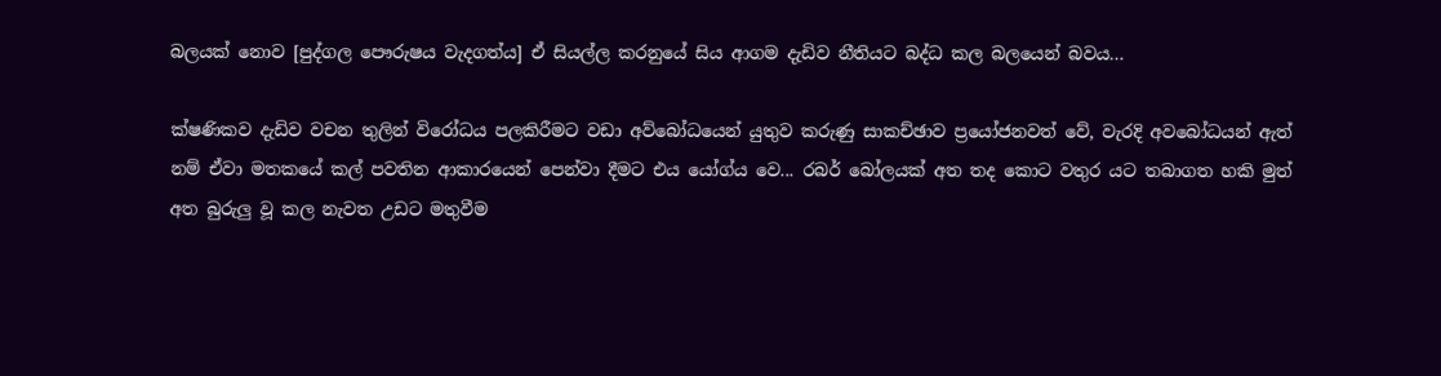බලයක් නොව [පුද්ගල පෞරුෂය වැදගත්ය] ඒ සියල්ල කරනුයේ සිය ආගම දැඩිව නීතියට බද්ධ කල බලයෙන් බවය...

ක්ෂණිකව දැඩිව වචන තුලින් විරෝධය පලකිරීමට වඩා අව්බෝධයෙන් යුතුව කරුණු සාකච්ඡාව ප්‍රයෝජනවත් වේ, වැරදි අවබෝධයන් ඇත් නම් ඒවා මතකයේ කල් පවතින ආකාරයෙන් පෙන්වා දීමට එය යෝග්ය වෙ... රබර් බෝලයක් අත තද කොට වතුර යට තබාගත හකි මුත් අත බුරුලු වූ කල නැවත උඩට මතුවීම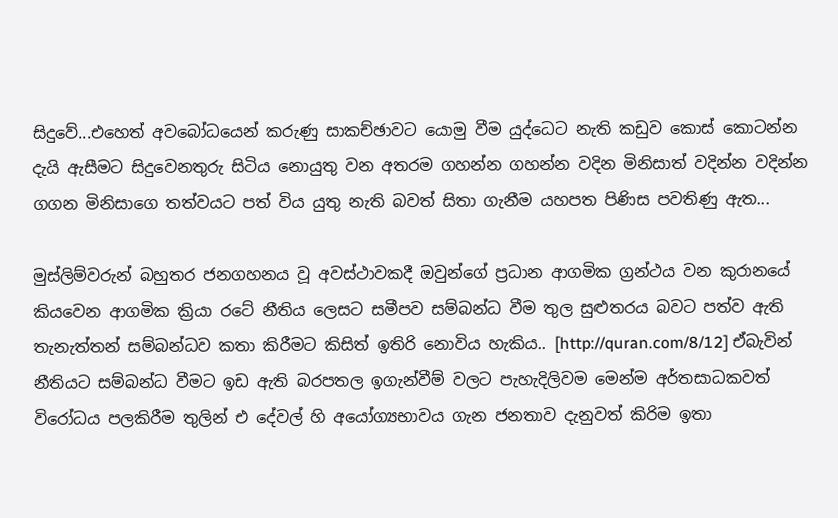සිදුවේ...එහෙත් අවබෝධයෙන් කරුණු සාකච්ඡාවට යොමු වීම යුද්ධෙට නැති කඩුව කොස් කොටන්න දැයි ඇසීමට සිදුවෙනතුරු සිටිය නොයුතු වන අතරම ගහන්න ගහන්න වදින මිනිසාත් වදින්න වදින්න ගගන මිනිසාගෙ තත්වයට පත් විය යුතු නැති බවත් සිතා ගැනීම යහපත පිණිස පවතිණු ඇත...

මුස්ලිම්වරුන් බහුතර ජනගහනය වූ අවස්ථාවකදී ඔවුන්ගේ ප්‍රධාන ආගමික ග්‍රන්ථය වන කුරානයේ කියවෙන ආගමික ක්‍රියා රටේ නීතිය ලෙසට සමීපව සම්බන්ධ වීම තුල සුළුතරය බවට පත්ව ඇති තැනැත්තන් සම්බන්ධව කතා කිරීමට කිසිත් ඉතිරි නොවිය හැකිය.. [http://quran.com/8/12] ඒබැවින් නීතියට සම්බන්ධ වීමට ඉඩ ඇති බරපතල ඉගැන්වීම් වලට පැහැදිලිවම මෙන්ම අර්තසාධකවත් විරෝධය පලකිරීම තුලින් එ දේවල් හි අයෝග්‍යභාවය ගැන ජනතාව දැනුවත් කිරිම ඉතා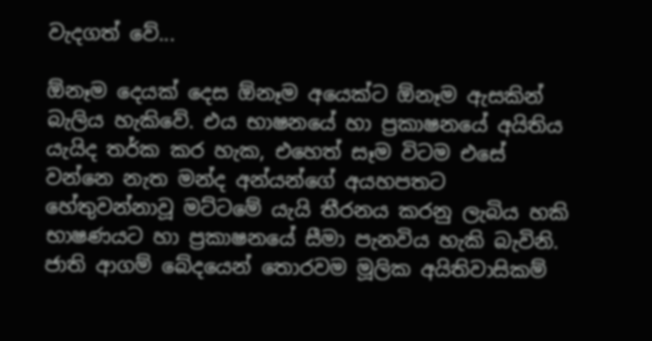වැදගත් වේ...

ඕනෑම දෙයක් දෙස ඕනෑම අයෙක්ට ඕනෑම ඇසකින් බැලිය හැකිවේ. එය භාෂනයේ හා ප්‍රකාෂනයේ අයිතිය යැයිද තර්ක කර හැක, එහෙත් සෑම විටම එසේ වන්නෙ නැත මන්ද අන්යන්ගේ අයහපතට හේතුවන්නාවූ මට්ටමේ යැයි තීරනය කරනු ලැබිය හකි භාෂණයට හා ප්‍රකාෂනයේ සීමා පැනවිය හැකි බැවිනි. ජාති ආගම් බේදයෙන් තොරවම මූලික අයිතිවාසිකම්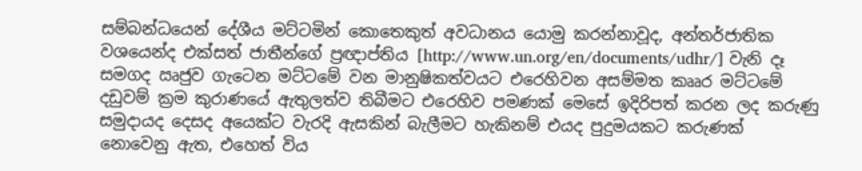සම්බන්ධයෙන් දේශීය මට්ටමින් කොතෙකුත් අවධානය යොමු කරන්නාවූද, අන්තර්ජාතික වශයෙන්ද එක්සත් ජාතීන්ගේ ප්‍රඥාප්තිය [http://www.un.org/en/documents/udhr/] වැනි දෑ සමගද ඍජුව ගැටෙන මට්ටමේ වන මානුෂිකත්වයට එරෙහිවන අසම්මත කෲර මට්ටමේ දඩුවම් ක්‍රම කුරාණයේ ඇතුලත්ව තිබීමට එරෙහිව පමණක් මෙසේ ඉදිරිපත් කරන ලද කරුණු සමුදායද දෙසද අයෙක්ට වැරදි ඇසකින් බැලීමට හැකිනම් එයද පුදුමයකට කරුණක් නොවෙනු ඇත, එහෙත් විය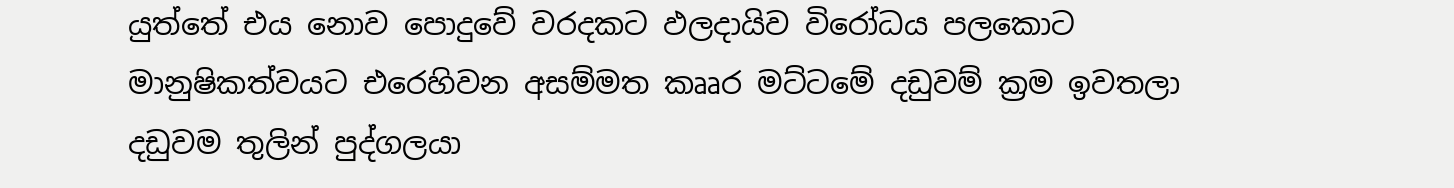යුත්තේ එය නොව පොදුවේ වරදකට ඵලදායිව විරෝධය පලකොට මානුෂිකත්වයට එරෙහිවන අසම්මත කෲර මට්ටමේ දඩුවම් ක්‍රම ඉවතලා දඩුවම තුලින් පුද්ගලයා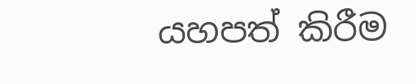යහපත් කිරීම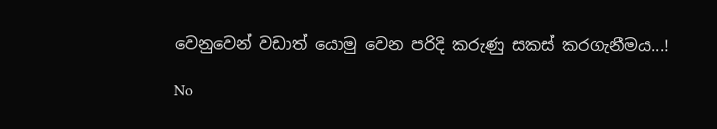වෙනුවෙන් වඩාත් යොමු වෙන පරිදි කරුණු සකස් කරගැනීමය...!

No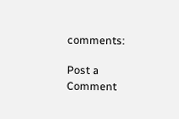comments:

Post a Comment